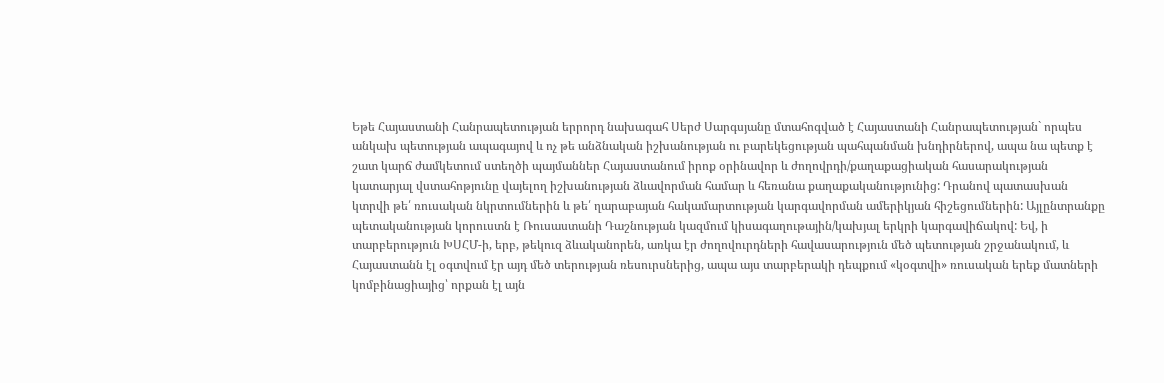Եթե Հայաստանի Հանրապետության երրորդ նախագահ Սերժ Սարգսյանը մտահոգված է Հայաստանի Հանրապետության` որպես անկախ պետության ապագայով և ոչ թե անձնական իշխանության ու բարեկեցության պահպանման խնդիրներով, ապա նա պետք է շատ կարճ ժամկետում ստեղծի պայմաններ Հայաստանում իրոք օրինավոր և ժողովրդի/քաղաքացիական հասարակության կատարյալ վստահոթյունը վայելող իշխանության ձևավորման համար և հեռանա քաղաքականությունից: Դրանով պատասխան կտրվի թե՛ ռուսական նկրտումներին և թե՛ ղարաբայան հակամարտության կարգավորման ամերիկյան հիշեցումներին: Այլընտրանքը պետականության կորուստն է Ռուսաստանի Դաշնության կազմում կիսագաղութային/կախյալ երկրի կարգավիճակով: Եվ, ի տարբերություն ԽՍՀՄ-ի, երբ, թեկուզ ձևականորեն, առկա էր ժողովուրդների հավասարություն մեծ պետության շրջանակում, և Հայաստանն էլ օգտվում էր այդ մեծ տերության ռեսուրսներից, ապա այս տարբերակի դեպքում «կօգտվի» ռուսական երեք մատների կոմբինացիայից՝ որքան էլ այն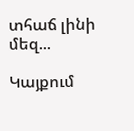տհաճ լինի մեզ...

Կայքում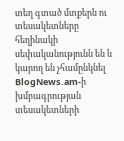տեղ գտած մտքերն ու տեսակետները հեղինակի սեփականությունն են և կարող են չհամընկնել BlogNews.am-ի խմբագրության տեսակետների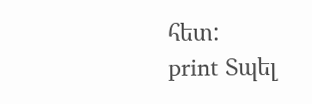հետ:
print Տպել